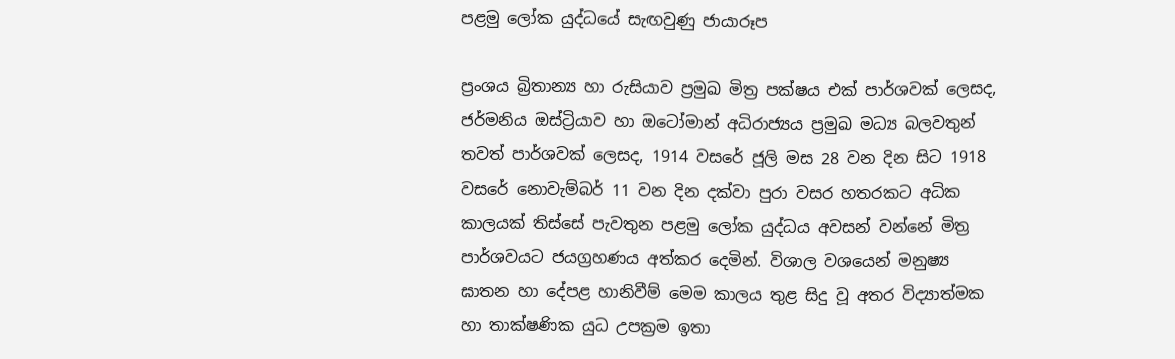පළමු ලෝක යුද්ධයේ සැඟවුණු ජායාරූප

ප්‍රංශය බ්‍රිතාන්‍ය හා රුසියාව ප්‍රමුඛ මිත්‍ර පක්ෂය එක් පාර්ශවක් ලෙසද, ජර්මනිය ඔස්ට්‍රියාව හා ඔටෝමාන් අධිරාජ්‍යය ප්‍රමුඛ මධ්‍ය බලවතුන් තවත් පාර්ශවක් ලෙසද, 1914 වසරේ ජූලි මස 28 වන දින සිට 1918 වසරේ නොවැම්බර් 11 වන දින දක්වා පුරා වසර හතරකට අධික කාලයක් තිස්සේ පැවතුන පළමු ලෝක යුද්ධය අවසන් වන්නේ මිත්‍ර පාර්ශවයට ජයග්‍රහණය අත්කර දෙමින්. විශාල වශයෙන් මනුෂ්‍ය ඝාතන හා දේපළ හානිවීම් මෙම කාලය තුළ සිදු වූ අතර විද්‍යාත්මක හා තාක්ෂණික යුධ උපක්‍රම ඉතා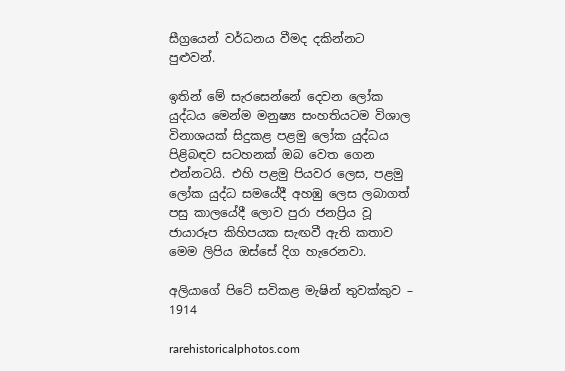සීග්‍රයෙන් වර්ධනය වීමද දකින්නට පුළුවන්.

ඉතින් මේ සැරසෙන්නේ දෙවන ලෝක යුද්ධය මෙන්ම මනුෂ්‍ය සංහතියටම විශාල විනාශයක් සිදුකළ පළමු ලෝක යුද්ධය පිළිබඳව සටහනක් ඔබ වෙත ගෙන එන්නටයි. එහි පළමු පියවර ලෙස, පළමු ලෝක යුද්ධ සමයේදී අහඹු ලෙස ලබාගත් පසු කාලයේදී ලොව පුරා ජනප්‍රිය වූ ජායාරූප කිහිපයක සැඟවී ඇති කතාව මෙම ලිපිය ඔස්සේ දිග හැරෙනවා.

අලියාගේ පිටේ සවිකළ මැෂින් තුවක්කුව – 1914

rarehistoricalphotos.com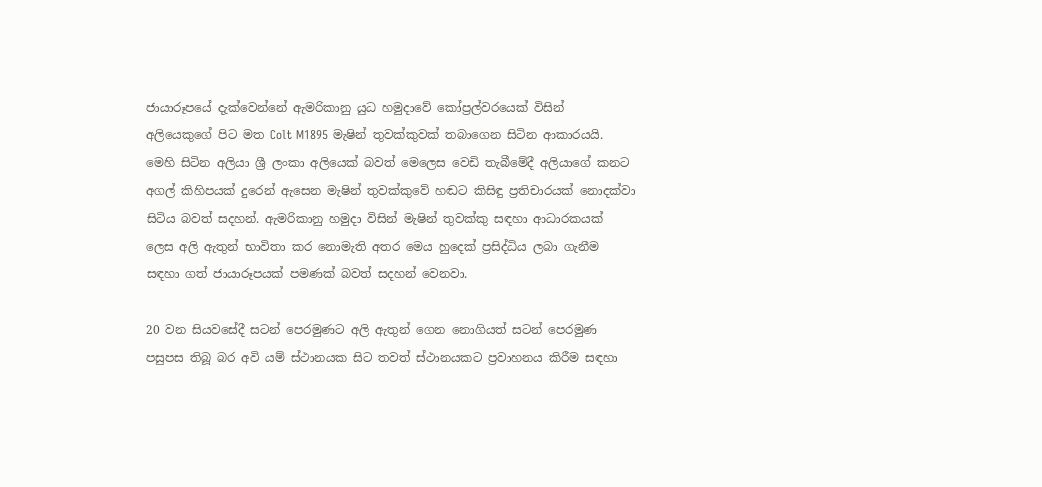ජායාරූපයේ දැක්වෙන්නේ ඇමරිකානු යුධ හමුදාවේ කෝප්‍රල්වරයෙක් විසින් අලියෙකුගේ පිට මත Colt M1895 මැෂින් තුවක්කුවක් තබාගෙන සිටින ආකාරයයි. මෙහි සිටින අලියා ශ්‍රී ලංකා අලියෙක් බවත් මෙලෙස වෙඩි තැබීමේදී අලියාගේ කනට අගල් කිහිපයක් දුරෙන් ඇසෙන මැෂින් තුවක්කුවේ හඬට කිසිඳු ප්‍රතිචාරයක් නොදක්වා සිටිය බවත් සදහන්. ඇමරිකානු හමුදා විසින් මැෂින් තුවක්කු සඳහා ආධාරකයක් ලෙස අලි ඇතුන් භාවිතා කර නොමැති අතර මෙය හුදෙක් ප්‍රසිද්ධිය ලබා ගැනීම සඳහා ගත් ජායාරූපයක් පමණක් බවත් සදහන් වෙනවා.

20 වන සියවසේදී සටන් පෙරමුණට අලි ඇතුන් ගෙන නොගියත් සටන් පෙරමුණ පසුපස තිබූ බර අවි යම් ස්ථානයක සිට තවත් ස්ථානයකට ප්‍රවාහනය කිරීම සඳහා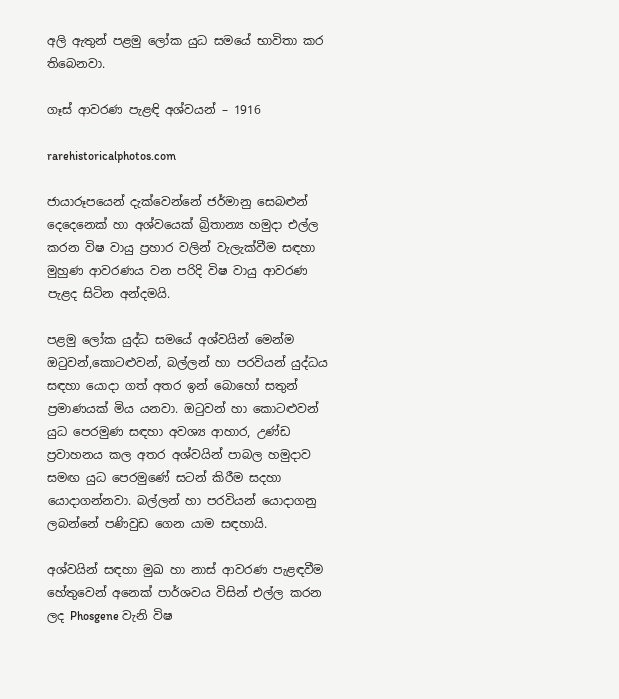අලි ඇතුන් පළමු ලෝක යුධ සමයේ භාවිතා කර තිබෙනවා.

ගෑස් ආවරණ පැළඳි අශ්වයන් – 1916

rarehistoricalphotos.com

ජායාරූපයෙන් දැක්වෙන්නේ ජර්මානු සෙබළුන් දෙදෙනෙක් හා අශ්වයෙක් බ්‍රිතාන්‍ය හමුදා එල්ල කරන විෂ වායු ප්‍රහාර වලින් වැලැක්වීම සඳහා මුහුණ ආවරණය වන පරිදි විෂ වායු ආවරණ පැළද සිටින අන්දමයි.

පළමු ලෝක යුද්ධ සමයේ අශ්වයින් මෙන්ම ඔටුවන්,කොටළුවන්, බල්ලන් හා පරවියන් යුද්ධය සඳහා යොදා ගත් අතර ඉන් බොහෝ සතුන් ප්‍රමාණයක් මිය යනවා. ඔටුවන් හා කොටළුවන් යුධ පෙරමුණ සඳහා අවශ්‍ය ආහාර, උණ්ඩ ප්‍රවාහනය කල අතර අශ්වයින් පාබල හමුදාව සමඟ යුධ පෙරමුණේ සටන් කිරීම සදහා යොදාගන්නවා. බල්ලන් හා පරවියන් යොදාගනු ලබන්නේ පණිවුඩ ගෙන යාම සඳහායි.

අශ්වයින් සඳහා මුඛ හා නාස් ආවරණ පැළඳවීම හේතුවෙන් අනෙක් පාර්ශවය විසින් එල්ල කරන ලද Phosgene වැනි විෂ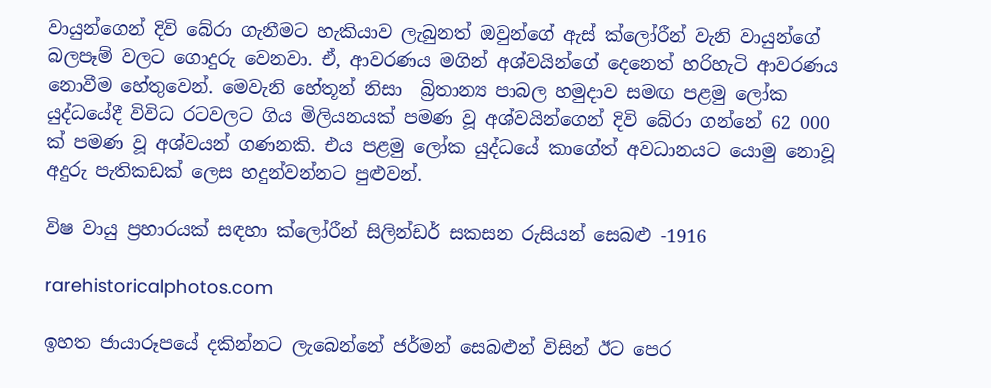වායුන්ගෙන් දිවි බේරා ගැනීමට හැකියාව ලැබුනත් ඔවුන්ගේ ඇස් ක්ලෝරීන් වැනි වායුන්ගේ බලපෑම් වලට ගොදුරු වෙනවා. ඒ, ආවරණය මගින් අශ්වයින්ගේ දෙනෙත් හරිහැටි ආවරණය නොවීම හේතුවෙන්. මෙවැනි හේතූන් නිසා  බ්‍රිතාන්‍ය පාබල හමුදාව සමඟ පළමු ලෝක යුද්ධයේදී විවිධ රටවලට ගිය මිලියනයක් පමණ වූ අශ්වයින්ගෙන් දිවි බේරා ගන්නේ 62 000 ක් පමණ වූ අශ්වයන් ගණනකි. එය පළමු ලෝක යුද්ධයේ කාගේත් අවධානයට යොමු නොවූ අදුරු පැතිකඩක් ලෙස හදුන්වන්නට පුළුවන්.

විෂ වායු ප්‍රහාරයක් සඳහා ක්ලෝරීන් සිලින්ඩර් සකසන රුසියන් සෙබළු -1916

rarehistoricalphotos.com

ඉහත ජායාරූපයේ දකින්නට ලැබෙන්නේ ජර්මන් සෙබළුන් විසින් ඊට පෙර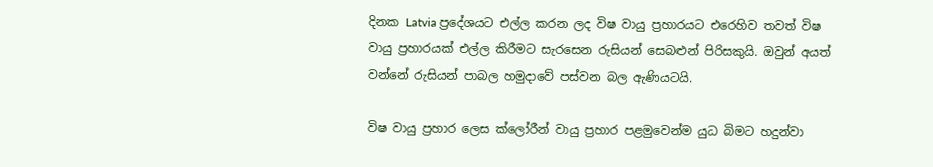දිනක Latvia ප්‍රදේශයට එල්ල කරන ලද විෂ වායු ප්‍රහාරයට එරෙහිව තවත් විෂ වායු ප්‍රහාරයක් එල්ල කිරීමට සැරසෙන රුසියන් සෙබළුන් පිරිසකුයි. ඔවුන් අයත් වන්නේ රුසියන් පාබල හමුදාවේ පස්වන බල ඇණියටයි.

විෂ වායු ප්‍රහාර ලෙස ක්ලෝරීන් වායු ප්‍රහාර පළමුවෙන්ම යුධ බිමට හදුන්වා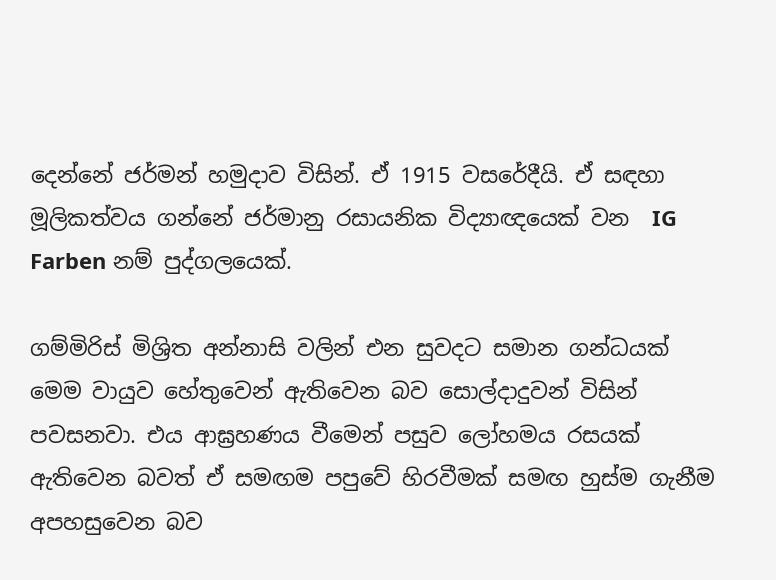දෙන්නේ ජර්මන් හමුදාව විසින්. ඒ 1915 වසරේදීයි. ඒ සඳහා මූලිකත්වය ගන්නේ ජර්මානු රසායනික විද්‍යාඥයෙක් වන  IG Farben නම් පුද්ගලයෙක්.

ගම්මිරිස් මිශ්‍රිත අන්නාසි වලින් එන සුවදට සමාන ගන්ධයක් මෙම වායුව හේතුවෙන් ඇතිවෙන බව සොල්දාදුවන් විසින් පවසනවා. එය ආඝ්‍රහණය වීමෙන් පසුව ලෝහමය රසයක් ඇතිවෙන බවත් ඒ සමඟම පපුවේ හිරවීමක් සමඟ හුස්ම ගැනීම අපහසුවෙන බව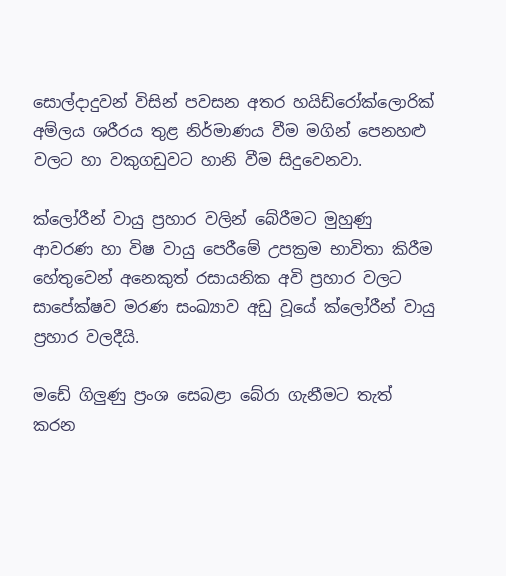සොල්දාදුවන් විසින් පවසන අතර හයිඩ්රෝක්ලොරික් අම්ලය ශරීරය තුළ නිර්මාණය වීම මගින් පෙනහළු වලට හා වකුගඩුවට හානි වීම සිදුවෙනවා.

ක්ලෝරීන් වායු ප්‍රහාර වලින් බේරීමට මුහුණු ආවරණ හා විෂ වායු පෙරීමේ උපක්‍රම භාවිතා කිරීම හේතුවෙන් අනෙකුත් රසායනික අවි ප්‍රහාර වලට සාපේක්ෂව මරණ සංඛ්‍යාව අඩු වූයේ ක්ලෝරීන් වායු ප්‍රහාර වලදීයි.

මඩේ ගිලුණු ප්‍රංශ සෙබළා බේරා ගැනීමට තැත් කරන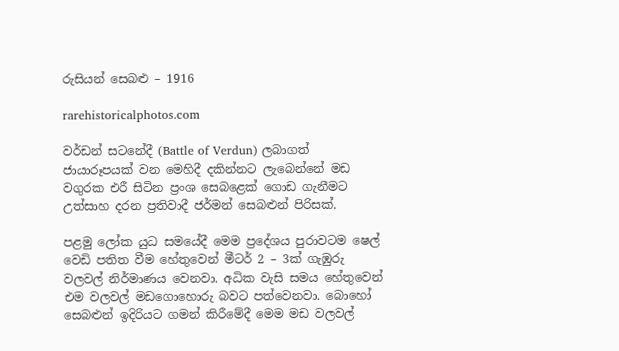රුසියන් සෙබළු – 1916

rarehistoricalphotos.com

වර්ඩන් සටනේදී (Battle of Verdun) ලබාගත් ජායාරූපයක් වන මෙහිදී දකින්නට ලැබෙන්නේ මඩ වගුරක එරී සිටින ප්‍රංශ සෙබළෙක් ගොඩ ගැනීමට උත්සාහ දරන ප්‍රතිවාදී ජර්මන් සෙබළුන් පිරිසක්.

පළමු ලෝක යුධ සමයේදී මෙම ප්‍රදේශය පුරාවටම ෂෙල් වෙඩි පතිත වීම හේතුවෙන් මීටර් 2 – 3ක් ගැඹුරු වලවල් නිර්මාණය වෙනවා. අධික වැසි සමය හේතුවෙන් එම වලවල් මඩගොහොරු බවට පත්වෙනවා. බොහෝ සෙබළුන් ඉදිරියට ගමන් කිරීමේදී මෙම මඩ වලවල්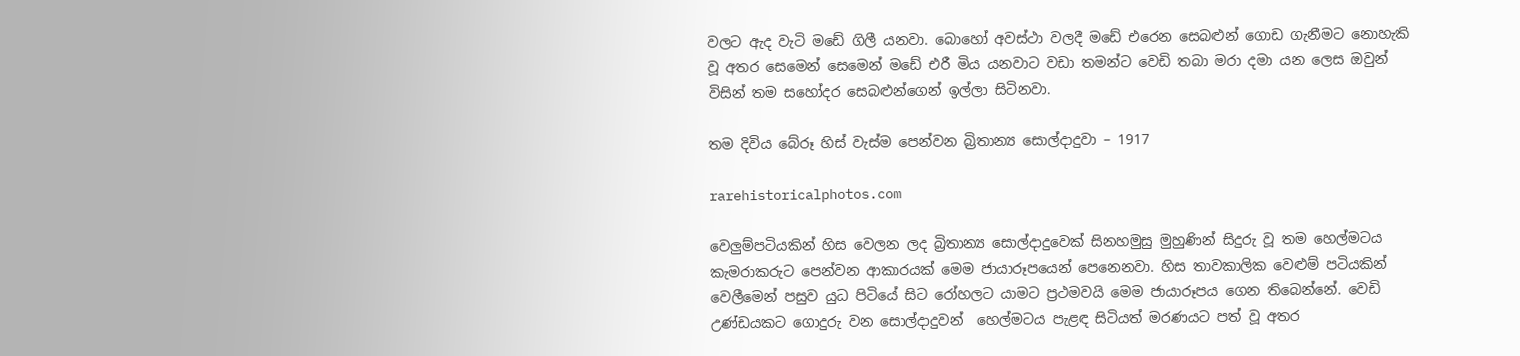වලට ඇද වැටි මඩේ ගිලී යනවා. බොහෝ අවස්ථා වලදී මඩේ එරෙන සෙබළුන් ගොඩ ගැනීමට නොහැකි වූ අතර සෙමෙන් සෙමෙන් මඩේ එරී මිය යනවාට වඩා තමන්ට වෙඩි තබා මරා දමා යන ලෙස ඔවුන් විසින් තම සහෝදර සෙබළුන්ගෙන් ඉල්ලා සිටිනවා.

තම දිවිය බේරූ හිස් වැස්ම පෙන්වන බ්‍රිතාන්‍ය සොල්දාදුවා – 1917

rarehistoricalphotos.com

වෙලුම්පටියකින් හිස වෙලන ලද බ්‍රිතාන්‍ය සොල්දාදුවෙක් සිනහමුසු මුහුණින් සිදුරු වූ තම හෙල්මටය කැමරාකරුට පෙන්වන ආකාරයක් මෙම ජායාරූපයෙන් පෙනෙනවා. හිස තාවකාලික වෙළුම් පටියකින් වෙලීමෙන් පසුව යුධ පිටියේ සිට රෝහලට යාමට ප්‍රථමවයි මෙම ජායාරූපය ගෙන තිබෙන්නේ. වෙඩි උණ්ඩයකට ගොදුරු වන සොල්දාදුවන්  හෙල්මටය පැළඳ සිටියත් මරණයට පත් වූ අතර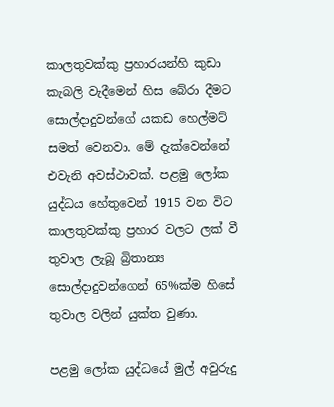කාලතුවක්කු ප්‍රහාරයන්හි කුඩා කැබලි වැදීමෙන් හිස බේරා දීමට සොල්දාදුවන්ගේ යකඩ හෙල්මට් සමත් වෙනවා. මේ දැක්වෙන්නේ එවැනි අවස්ථාවක්. පළමු ලෝක යුද්ධය හේතුවෙන් 1915 වන විට කාලතුවක්කු ප්‍රහාර වලට ලක් වී තුවාල ලැබූ බ්‍රිතාන්‍ය සොල්දාදුවන්ගෙන් 65%ක්ම හිසේ තුවාල වලින් යුක්ත වුණා.

පළමු ලෝක යුද්ධයේ මුල් අවුරුදු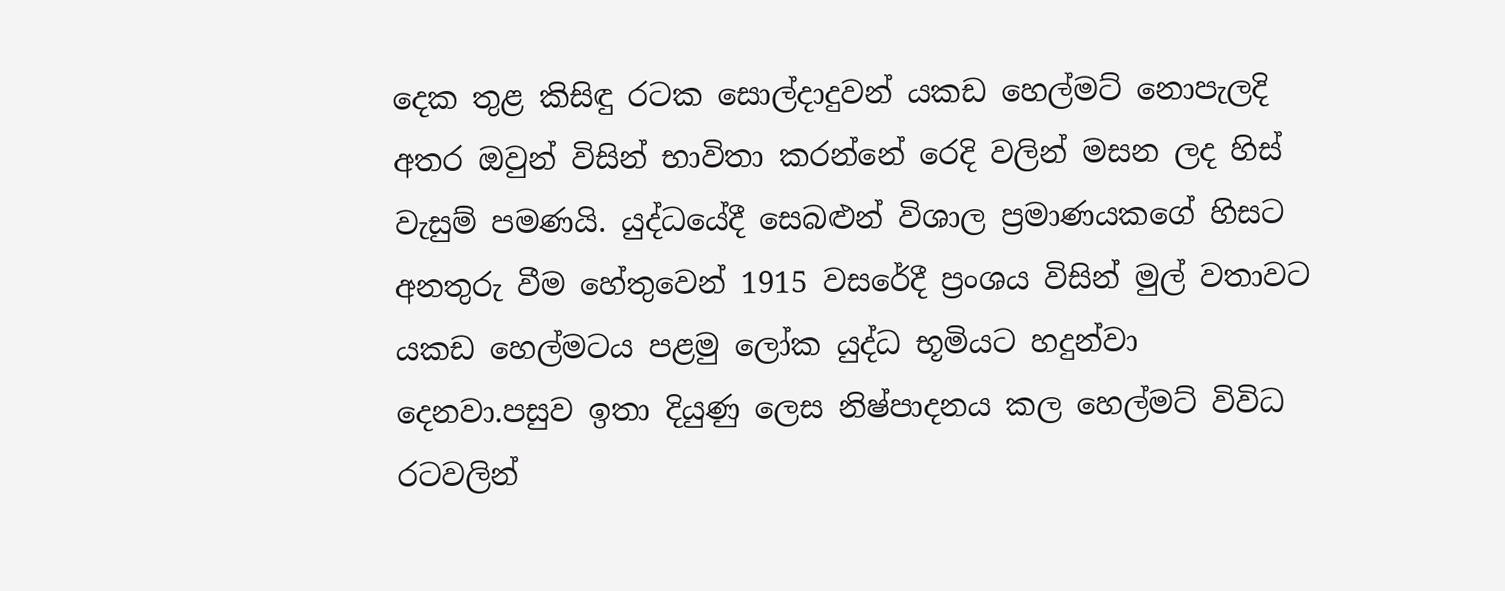දෙක තුළ කිසිඳු රටක සොල්දාදුවන් යකඩ හෙල්මට් නොපැලදි අතර ඔවුන් විසින් භාවිතා කරන්නේ රෙදි වලින් මසන ලද හිස් වැසුම් පමණයි. යුද්ධයේදී සෙබළුන් විශාල ප්‍රමාණයකගේ හිසට අනතුරු වීම හේතුවෙන් 1915 වසරේදී ප්‍රංශය විසින් මුල් වතාවට යකඩ හෙල්මටය පළමු ලෝක යුද්ධ භූමියට හදුන්වා දෙනවා.පසුව ඉතා දියුණු ලෙස නිෂ්පාදනය කල හෙල්මට් විවිධ රටවලින්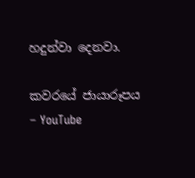හදුන්වා දෙනවා.

කවරයේ ජායාරූපය – YouTube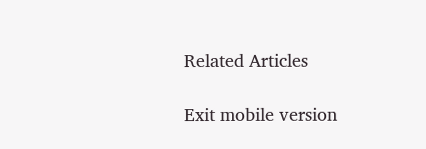Related Articles

Exit mobile version